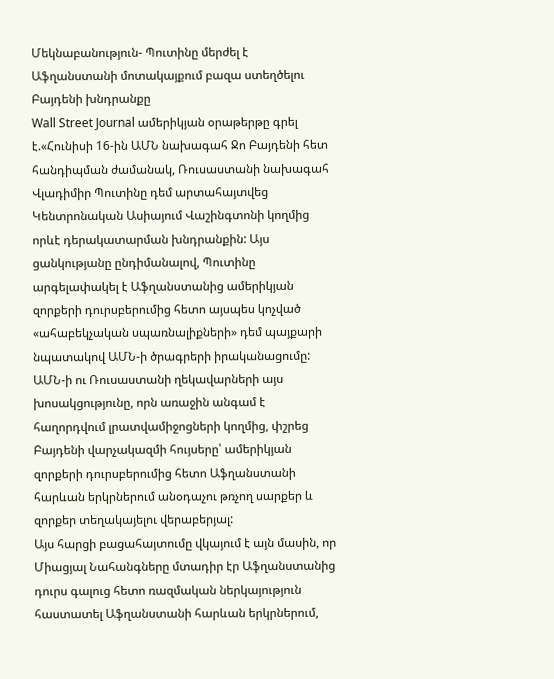Մեկնաբանություն- Պուտինը մերժել է Աֆղանստանի մոտակայքում բազա ստեղծելու Բայդենի խնդրանքը
Wall Street Journal ամերիկյան օրաթերթը գրել է.«Հունիսի 16-ին ԱՄՆ նախագահ Ջո Բայդենի հետ հանդիպման ժամանակ, Ռուսաստանի նախագահ Վլադիմիր Պուտինը դեմ արտահայտվեց Կենտրոնական Ասիայում Վաշինգտոնի կողմից որևէ դերակատարման խնդրանքին: Այս ցանկությանը ընդիմանալով, Պուտինը արգելափակել է Աֆղանստանից ամերիկյան զորքերի դուրսբերումից հետո այսպես կոչված «ահաբեկչական սպառնալիքների» դեմ պայքարի նպատակով ԱՄՆ-ի ծրագրերի իրականացումը:
ԱՄՆ-ի ու Ռուսաստանի ղեկավարների այս խոսակցությունը, որն առաջին անգամ է հաղորդվում լրատվամիջոցների կողմից, փշրեց Բայդենի վարչակազմի հույսերը՝ ամերիկյան զորքերի դուրսբերումից հետո Աֆղանստանի հարևան երկրներում անօդաչու թռչող սարքեր և զորքեր տեղակայելու վերաբերյալ:
Այս հարցի բացահայտումը վկայում է այն մասին, որ Միացյալ Նահանգները մտադիր էր Աֆղանստանից դուրս գալուց հետո ռազմական ներկայություն հաստատել Աֆղանստանի հարևան երկրներում,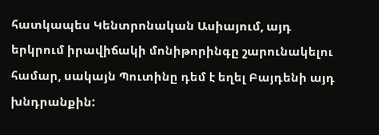հատկապես Կենտրոնական Ասիայում, այդ երկրում իրավիճակի մոնիթորինգը շարունակելու համար, սակայն Պուտինը դեմ է եղել Բայդենի այդ խնդրանքին: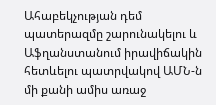Ահաբեկչության դեմ պատերազմը շարունակելու և Աֆղանստանում իրավիճակին հետևելու պատրվակով ԱՄՆ-ն մի քանի ամիս առաջ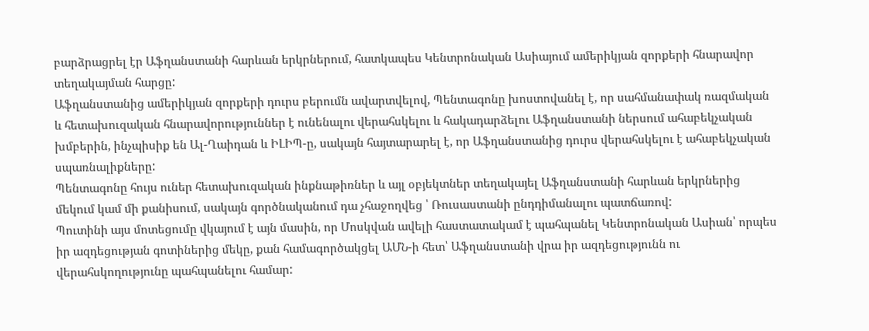բարձրացրել էր Աֆղանստանի հարևան երկրներում, հատկապես Կենտրոնական Ասիայում ամերիկյան զորքերի հնարավոր տեղակայման հարցը:
Աֆղանստանից ամերիկյան զորքերի դուրս բերումն ավարտվելով, Պենտագոնը խոստովանել է, որ սահմանափակ ռազմական և հետախուզական հնարավորություններ է ունենալու վերահսկելու և հակադարձելու Աֆղանստանի ներսում ահաբեկչական խմբերին, ինչպիսիք են Ալ-Ղաիդան և ԻԼԻՊ-ը, սակայն հայտարարել է, որ Աֆղանստանից դուրս վերահսկելու է ահաբեկչական սպառնալիքները:
Պենտագոնը հույս ուներ հետախուզական ինքնաթիռներ և այլ օբյեկտներ տեղակայել Աֆղանստանի հարևան երկրներից մեկում կամ մի քանիսում, սակայն գործնականում դա չհաջողվեց ՝ Ռուսաստանի ընդդիմանալու պատճառով:
Պուտինի այս մոտեցումը վկայում է այն մասին, որ Մոսկվան ավելի հաստատակամ է պահպանել Կենտրոնական Ասիան՝ որպես իր ազդեցության գոտիներից մեկը, քան համագործակցել ԱՄՆ-ի հետ՝ Աֆղանստանի վրա իր ազդեցությունն ու վերահսկողությունը պահպանելու համար: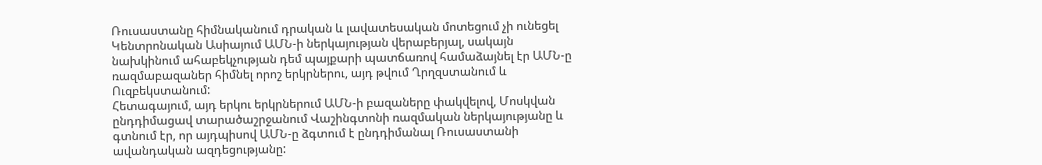Ռուսաստանը հիմնականում դրական և լավատեսական մոտեցում չի ունեցել Կենտրոնական Ասիայում ԱՄՆ-ի ներկայության վերաբերյալ, սակայն նախկինում ահաբեկչության դեմ պայքարի պատճառով համաձայնել էր ԱՄՆ-ը ռազմաբազաներ հիմնել որոշ երկրներու, այդ թվում Ղրղզստանում և Ուզբեկստանում:
Հետագայում, այդ երկու երկրներում ԱՄՆ-ի բազաները փակվելով, Մոսկվան ընդդիմացավ տարածաշրջանում Վաշինգտոնի ռազմական ներկայությանը և գտնում էր, որ այդպիսով ԱՄՆ-ը ձգտում է ընդդիմանալ Ռուսաստանի ավանդական ազդեցությանը: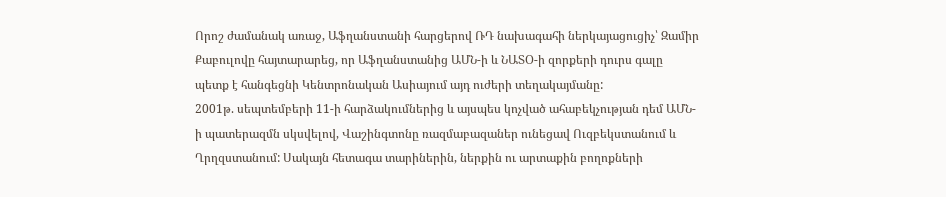Որոշ ժամանակ առաջ, Աֆղանստանի հարցերով ՌԴ նախագահի ներկայացուցիչ՝ Զամիր Քաբուլովը հայտարարեց, որ Աֆղանստանից ԱՄՆ-ի և ՆԱՏՕ-ի զորքերի դուրս գալը պետք է հանգեցնի Կենտրոնական Ասիայում այդ ուժերի տեղակայմանը:
2001թ. սեպտեմբերի 11-ի հարձակումներից և այսպես կոչված ահաբեկչության դեմ ԱՄՆ-ի պատերազմն սկսվելով, Վաշինգտոնը ռազմաբազաներ ունեցավ Ուզբեկստանում և Ղրղզստանում: Սակայն հետագա տարիներին, ներքին ու արտաքին բողոքների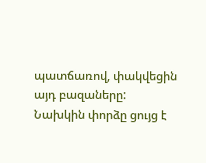պատճառով, փակվեցին այդ բազաները:
Նախկին փորձը ցույց է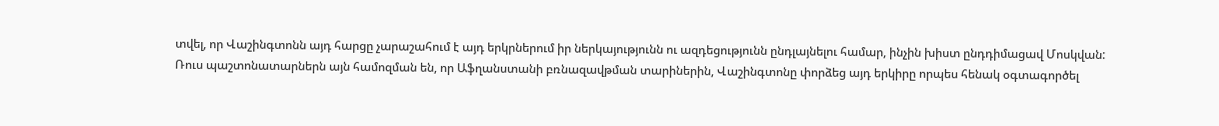տվել, որ Վաշինգտոնն այդ հարցը չարաշահում է այդ երկրներում իր ներկայությունն ու ազդեցությունն ընդլայնելու համար, ինչին խիստ ընդդիմացավ Մոսկվան:
Ռուս պաշտոնատարներն այն համոզման են, որ Աֆղանստանի բռնազավթման տարիներին, Վաշինգտոնը փորձեց այդ երկիրը որպես հենակ օգտագործել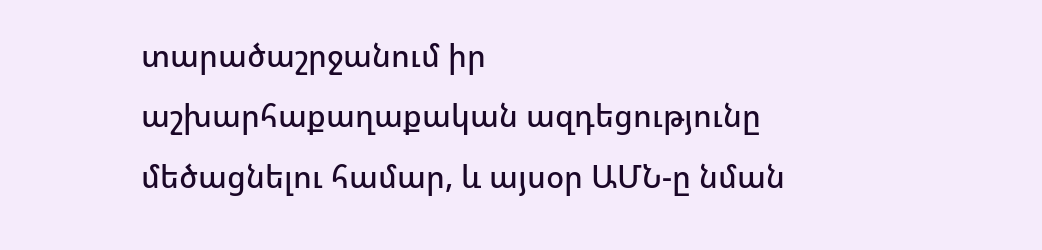տարածաշրջանում իր աշխարհաքաղաքական ազդեցությունը մեծացնելու համար, և այսօր ԱՄՆ-ը նման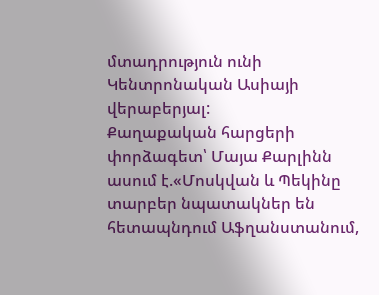մտադրություն ունի Կենտրոնական Ասիայի վերաբերյալ:
Քաղաքական հարցերի փորձագետ՝ Մայա Քարլինն ասում է.«Մոսկվան և Պեկինը տարբեր նպատակներ են հետապնդում Աֆղանստանում,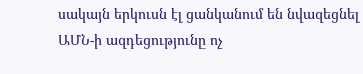սակայն երկուսն էլ ցանկանում են նվազեցնել ԱՄՆ-ի ազդեցությունը ոչ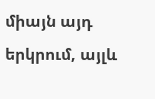միայն այդ երկրում, այլև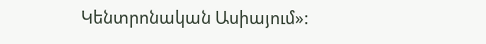Կենտրոնական Ասիայում»: